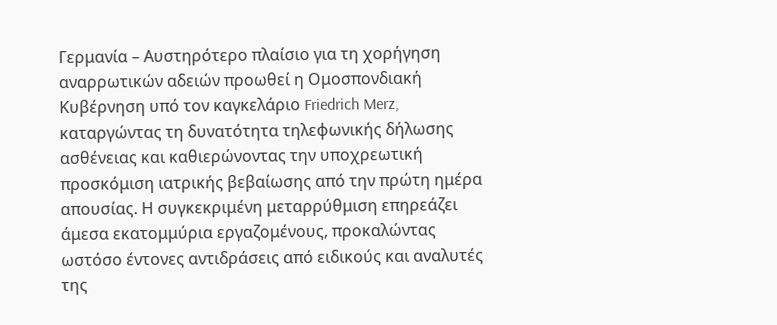Γερμανία – Αυστηρότερο πλαίσιο για τη χορήγηση αναρρωτικών αδειών προωθεί η Ομοσπονδιακή Κυβέρνηση υπό τον καγκελάριο Friedrich Merz, καταργώντας τη δυνατότητα τηλεφωνικής δήλωσης ασθένειας και καθιερώνοντας την υποχρεωτική προσκόμιση ιατρικής βεβαίωσης από την πρώτη ημέρα απουσίας. Η συγκεκριμένη μεταρρύθμιση επηρεάζει άμεσα εκατομμύρια εργαζομένους, προκαλώντας ωστόσο έντονες αντιδράσεις από ειδικούς και αναλυτές της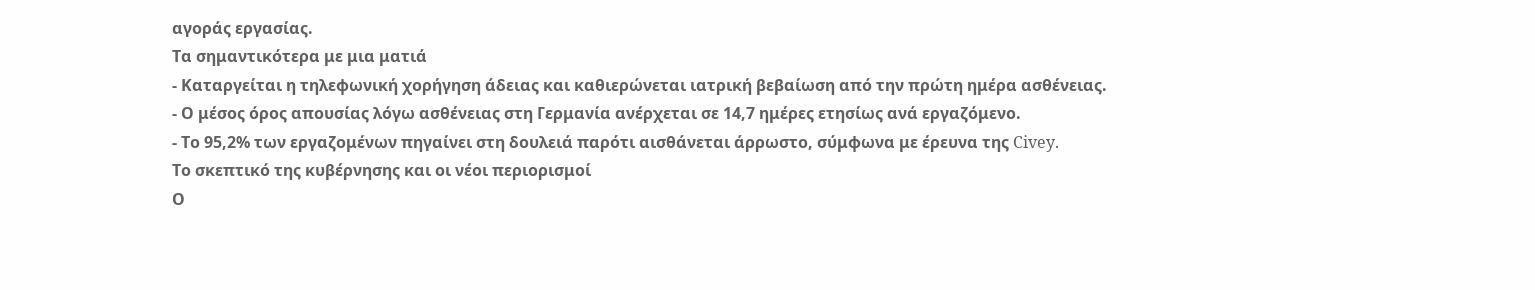αγοράς εργασίας.
Τα σημαντικότερα με μια ματιά
- Καταργείται η τηλεφωνική χορήγηση άδειας και καθιερώνεται ιατρική βεβαίωση από την πρώτη ημέρα ασθένειας.
- Ο μέσος όρος απουσίας λόγω ασθένειας στη Γερμανία ανέρχεται σε 14,7 ημέρες ετησίως ανά εργαζόμενο.
- Το 95,2% των εργαζομένων πηγαίνει στη δουλειά παρότι αισθάνεται άρρωστο, σύμφωνα με έρευνα της Civey.
Το σκεπτικό της κυβέρνησης και οι νέοι περιορισμοί
Ο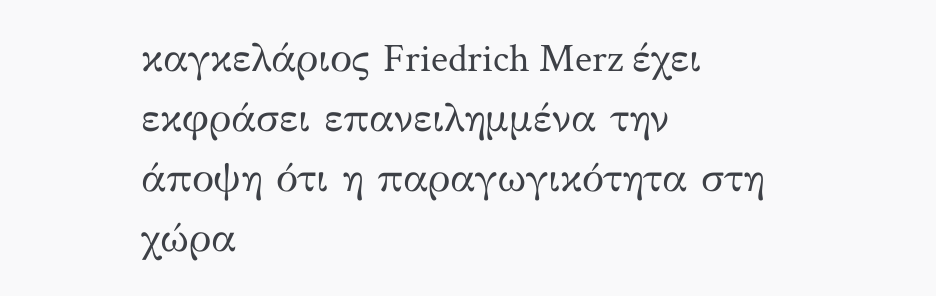καγκελάριος Friedrich Merz έχει εκφράσει επανειλημμένα την άποψη ότι η παραγωγικότητα στη χώρα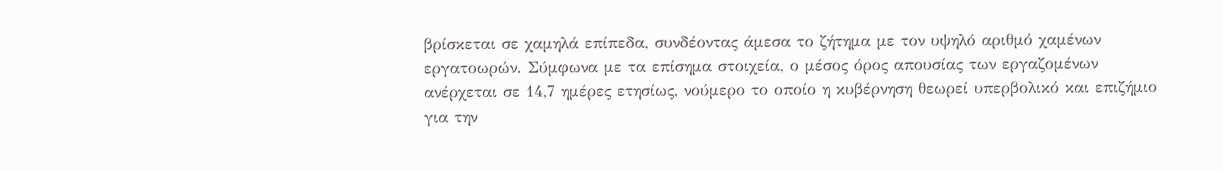βρίσκεται σε χαμηλά επίπεδα, συνδέοντας άμεσα το ζήτημα με τον υψηλό αριθμό χαμένων εργατοωρών. Σύμφωνα με τα επίσημα στοιχεία, ο μέσος όρος απουσίας των εργαζομένων ανέρχεται σε 14,7 ημέρες ετησίως, νούμερο το οποίο η κυβέρνηση θεωρεί υπερβολικό και επιζήμιο για την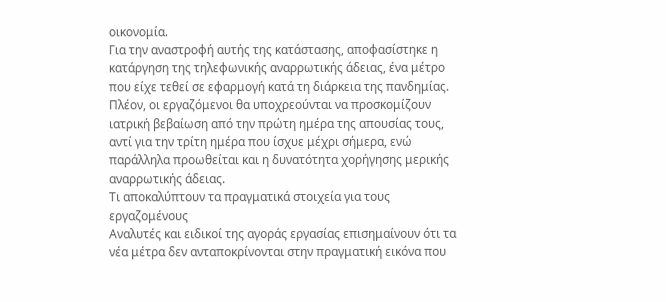οικονομία.
Για την αναστροφή αυτής της κατάστασης, αποφασίστηκε η κατάργηση της τηλεφωνικής αναρρωτικής άδειας, ένα μέτρο που είχε τεθεί σε εφαρμογή κατά τη διάρκεια της πανδημίας. Πλέον, οι εργαζόμενοι θα υποχρεούνται να προσκομίζουν ιατρική βεβαίωση από την πρώτη ημέρα της απουσίας τους, αντί για την τρίτη ημέρα που ίσχυε μέχρι σήμερα, ενώ παράλληλα προωθείται και η δυνατότητα χορήγησης μερικής αναρρωτικής άδειας.
Τι αποκαλύπτουν τα πραγματικά στοιχεία για τους εργαζομένους
Αναλυτές και ειδικοί της αγοράς εργασίας επισημαίνουν ότι τα νέα μέτρα δεν ανταποκρίνονται στην πραγματική εικόνα που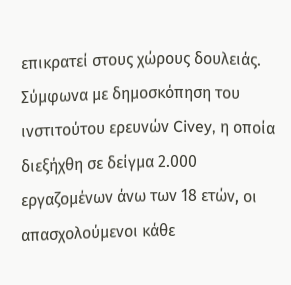επικρατεί στους χώρους δουλειάς. Σύμφωνα με δημοσκόπηση του ινστιτούτου ερευνών Civey, η οποία διεξήχθη σε δείγμα 2.000 εργαζομένων άνω των 18 ετών, οι απασχολούμενοι κάθε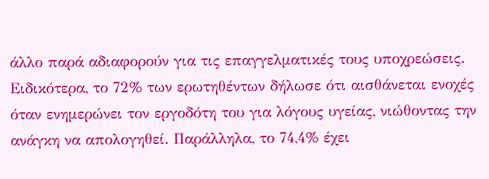άλλο παρά αδιαφορούν για τις επαγγελματικές τους υποχρεώσεις.
Ειδικότερα, το 72% των ερωτηθέντων δήλωσε ότι αισθάνεται ενοχές όταν ενημερώνει τον εργοδότη του για λόγους υγείας, νιώθοντας την ανάγκη να απολογηθεί. Παράλληλα, το 74,4% έχει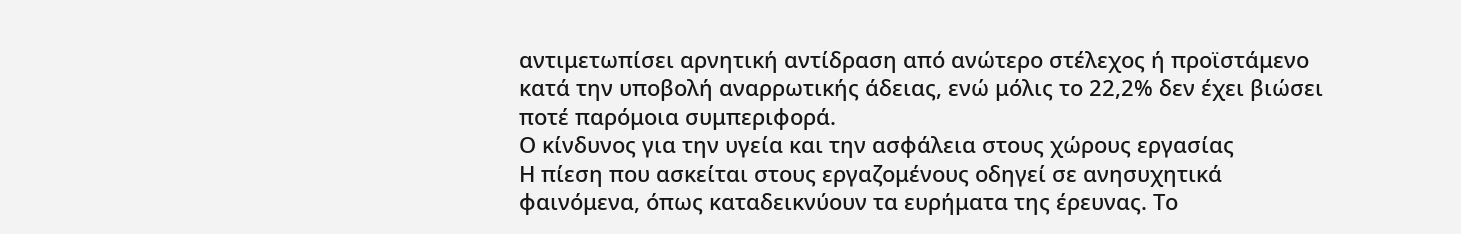αντιμετωπίσει αρνητική αντίδραση από ανώτερο στέλεχος ή προϊστάμενο κατά την υποβολή αναρρωτικής άδειας, ενώ μόλις το 22,2% δεν έχει βιώσει ποτέ παρόμοια συμπεριφορά.
Ο κίνδυνος για την υγεία και την ασφάλεια στους χώρους εργασίας
Η πίεση που ασκείται στους εργαζομένους οδηγεί σε ανησυχητικά φαινόμενα, όπως καταδεικνύουν τα ευρήματα της έρευνας. Το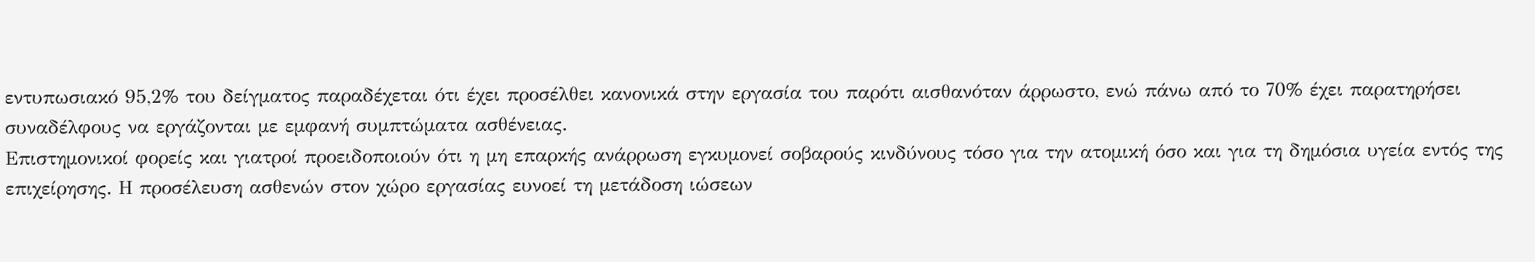εντυπωσιακό 95,2% του δείγματος παραδέχεται ότι έχει προσέλθει κανονικά στην εργασία του παρότι αισθανόταν άρρωστο, ενώ πάνω από το 70% έχει παρατηρήσει συναδέλφους να εργάζονται με εμφανή συμπτώματα ασθένειας.
Επιστημονικοί φορείς και γιατροί προειδοποιούν ότι η μη επαρκής ανάρρωση εγκυμονεί σοβαρούς κινδύνους τόσο για την ατομική όσο και για τη δημόσια υγεία εντός της επιχείρησης. Η προσέλευση ασθενών στον χώρο εργασίας ευνοεί τη μετάδοση ιώσεων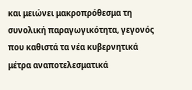και μειώνει μακροπρόθεσμα τη συνολική παραγωγικότητα, γεγονός που καθιστά τα νέα κυβερνητικά μέτρα αναποτελεσματικά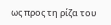ως προς τη ρίζα του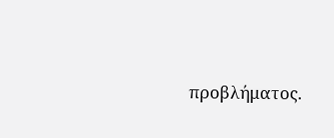προβλήματος.